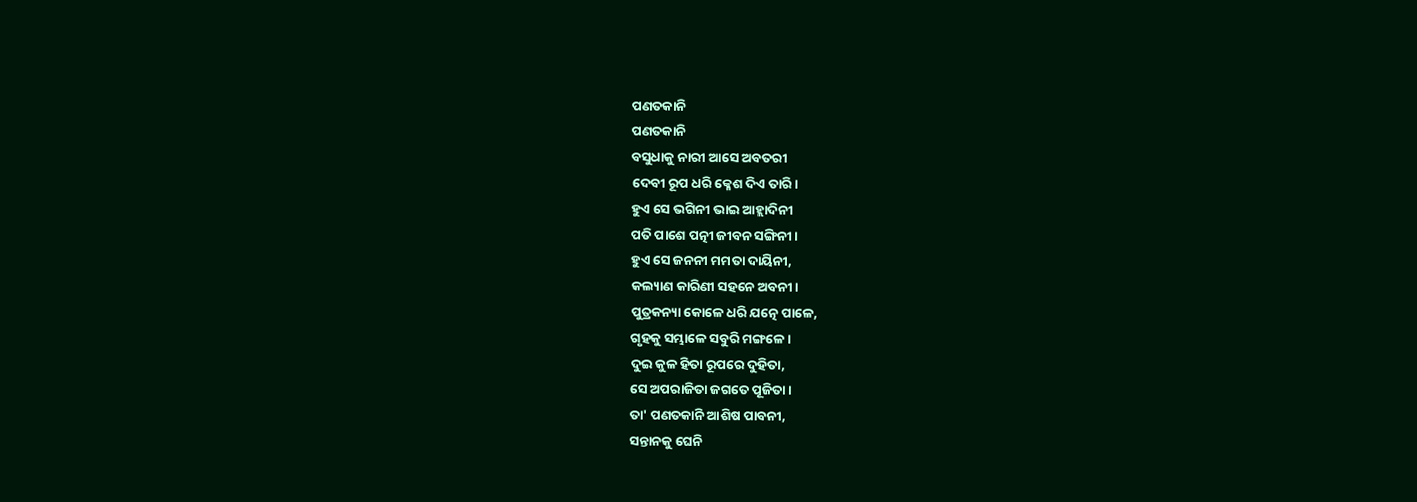ପଣତକାନି
ପଣତକାନି
ବସୁଧାକୁ ନାରୀ ଆସେ ଅବତରୀ
ଦେବୀ ରୂପ ଧରି କ୍ଳେଶ ଦିଏ ତାରି।
ହୁଏ ସେ ଭଗିନୀ ଭାଇ ଆହ୍ଲାଦିନୀ
ପତି ପାଶେ ପତ୍ନୀ ଜୀବନ ସଙ୍ଗିନୀ।
ହୁଏ ସେ ଜନନୀ ମମତା ଦାୟିନୀ,
କଲ୍ୟାଣ କାରିଣୀ ସହନେ ଅବନୀ।
ପୁତ୍ରକନ୍ୟା କୋଳେ ଧରି ଯତ୍ନେ ପାଳେ,
ଗୃହକୁ ସମ୍ଭାଳେ ସବୁରି ମଙ୍ଗଳେ।
ଦୁଇ କୁଳ ହିତା ରୂପରେ ଦୁହିତା,
ସେ ଅପରାଜିତା ଜଗତେ ପୂଜିତା।
ତା' ପଣତକାନି ଆଶିଷ ପାବନୀ,
ସନ୍ତାନକୁ ଘେନି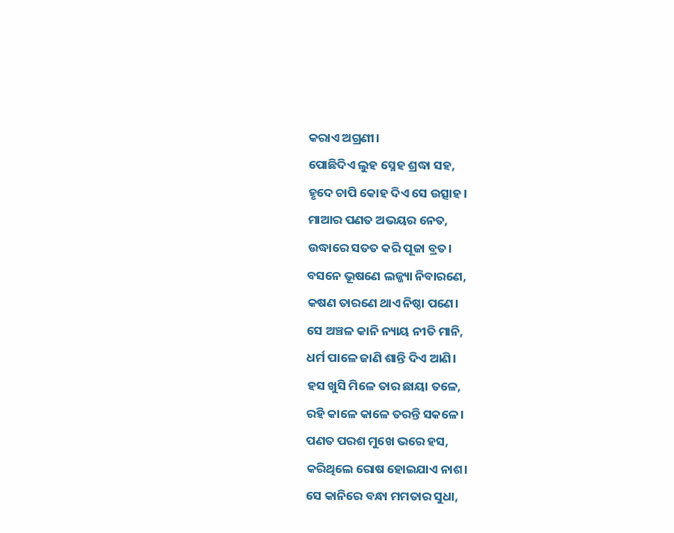କରାଏ ଅଗ୍ରଣୀ।
ପୋଛିଦିଏ ଲୁହ ସ୍ନେହ ଶ୍ରଦ୍ଧା ସହ,
ହୃଦେ ଚାପି କୋହ ଦିଏ ସେ ଉତ୍ସାହ।
ମାଆର ପଣତ ଅଭୟର ନେତ,
ଉଦ୍ଧାରେ ସତତ କରି ପୂଜା ବ୍ରତ।
ବସନେ ଭୂଷଣେ ଲଜ୍ଜ୍ୟା ନିବାରଣେ,
କଷଣ ତାରଣେ ଥାଏ ନିଷ୍ଠା ପଣେ।
ସେ ଅଞ୍ଚଳ କାନି ନ୍ୟାୟ ନୀତି ମାନି,
ଧର୍ମ ପାଳେ ଜାଣି ଶାନ୍ତି ଦିଏ ଆଣି।
ହସ ଖୁସି ମିଳେ ତାର ଛାୟା ତଳେ,
ରହି କାଳେ କାଳେ ତରନ୍ତି ସକଳେ।
ପଣତ ପରଶ ମୁଖେ ଭରେ ହସ,
କରିଥିଲେ ରୋଷ ହୋଇଯାଏ ନାଶ।
ସେ କାନିରେ ବନ୍ଧା ମମତାର ସୁଧା,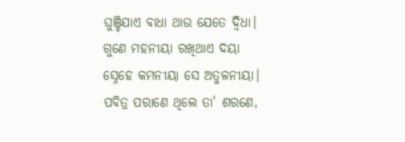ଘୁଞ୍ଚିଯାଏ ବାଧା ଥାଉ ଯେତେ ଦ୍ଵିଧା।
ଗୁଣେ ମହନୀୟା ରଖିଥାଏ ଦୟା
ସ୍ନେହେ କମନୀୟା ସେ ଅତୁଳନୀୟା।
ପବିତ୍ର ପରାଣେ ଥିଲେ ତା' ଶରଣେ,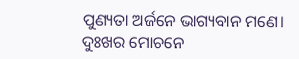ପୁଣ୍ୟତା ଅର୍ଜନେ ଭାଗ୍ୟବାନ ମଣେ।
ଦୁଃଖର ମୋଚନେ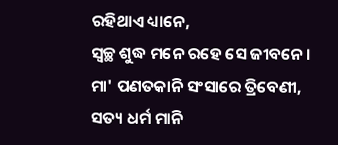ରହିଥାଏ ଧ୍ୟାନେ,
ସ୍ଵଚ୍ଛ ଶୁଦ୍ଧ ମନେ ରହେ ସେ ଜୀବନେ।
ମା' ପଣତକାନି ସଂସାରେ ତ୍ରିବେଣୀ,
ସତ୍ୟ ଧର୍ମ ମାନି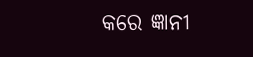କରେ ଜ୍ଞାନୀ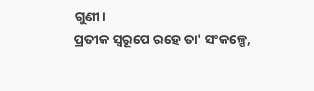ଗୁଣୀ।
ପ୍ରତୀକ ସ୍ଵରୂପେ ରହେ ତା' ସଂକଳ୍ପେ,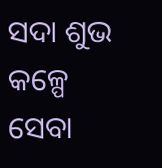ସଦା ଶୁଭ କଳ୍ପେ ସେବା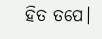ହିତ ତପେ।